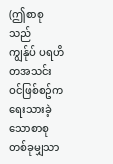(ဤစာစုသည်
ကျွန်ုပ် ပရဟိတအသင်းဝင်ဖြစ်စဥ်က
ရေးသားခဲ့သောစာစုတစ်ခုမျှသာ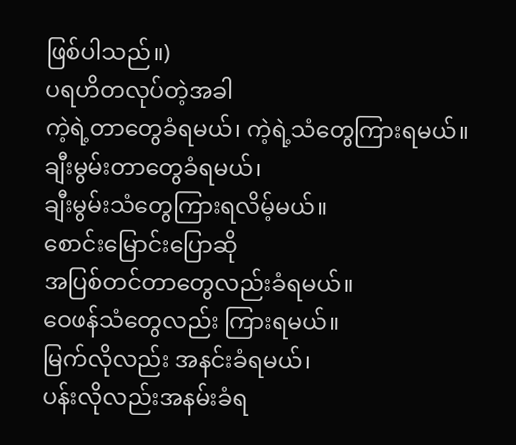ဖြစ်ပါသည်။)
ပရဟိတလုပ်တဲ့အခါ
ကဲ့ရဲ့တာတွေခံရမယ်၊ ကဲ့ရဲ့သံတွေကြားရမယ်။
ချီးမွမ်းတာတွေခံရမယ်၊
ချီးမွမ်းသံတွေကြားရလိမ့်မယ်။
စောင်းမြောင်းပြောဆို
အပြစ်တင်တာတွေလည်းခံရမယ်။
ဝေဖန်သံတွေလည်း ကြားရမယ်။
မြက်လိုလည်း အနင်းခံရမယ်၊
ပန်းလိုလည်းအနမ်းခံရ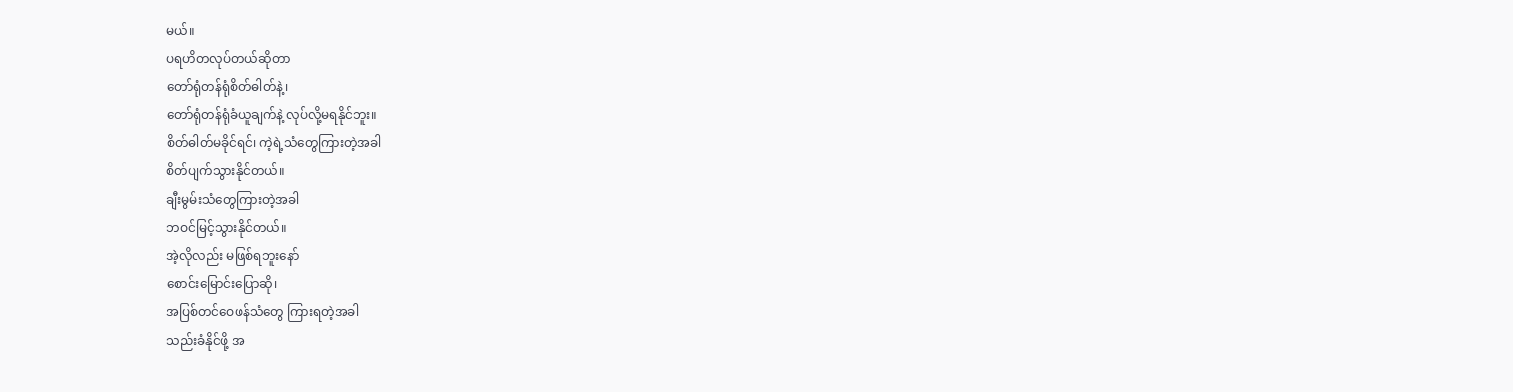မယ်။
ပရဟိတလုပ်တယ်ဆိုတာ
တော်ရုံတန်ရုံစိတ်ဓါတ်နဲ့၊
တော်ရုံတန်ရုံခံယူချက်နဲ့ လုပ်လို့မရနိုင်ဘူး။
စိတ်ဓါတ်မခိုင်ရင်၊ ကဲ့ရဲ့သံတွေကြားတဲ့အခါ
စိတ်ပျက်သွားနိုင်တယ်။
ချီးမွမ်းသံတွေကြားတဲ့အခါ
ဘဝင်မြင့်သွားနိုင်တယ်။
အဲ့လိုလည်း မဖြစ်ရဘူးနော်
စောင်းမြောင်းပြောဆို၊
အပြစ်တင်ဝေဖန်သံတွေ ကြားရတဲ့အခါ
သည်းခံနိုင်ဖို့ အ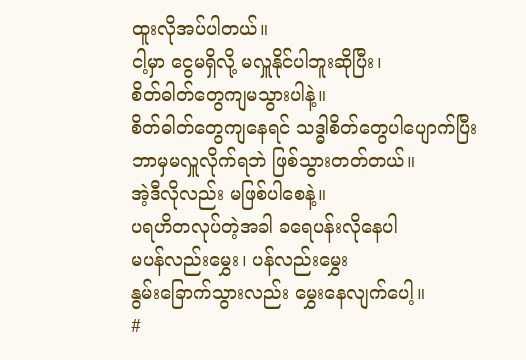ထူးလိုအပ်ပါတယ်။
ငါ့မှာ ငွေမရှိလို့ မလှူနိုင်ပါဘူးဆိုပြီး၊
စိတ်ဓါတ်တွေကျမသွားပါနဲ့။
စိတ်ဓါတ်တွေကျနေရင် သဒ္ဓါစိတ်တွေပါပျောက်ပြီး
ဘာမှမလှူလိုက်ရဘဲ ဖြစ်သွားတတ်တယ်။
အဲ့ဒီလိုလည်း မဖြစ်ပါစေနဲ့။
ပရဟိတလုပ်တဲ့အခါ ခရေပန်းလိုနေပါ
မပန်လည်းမွှေး၊ ပန်လည်းမွှေး
နွမ်းခြောက်သွားလည်း မွှေးနေလျက်ပေါ့။
#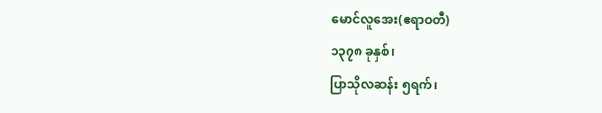မောင်လူအေး(ဧရာဝတီ)
၁၃၇၈ ခုနှစ်၊
ပြာသိုလဆန်း ၅ရက်၊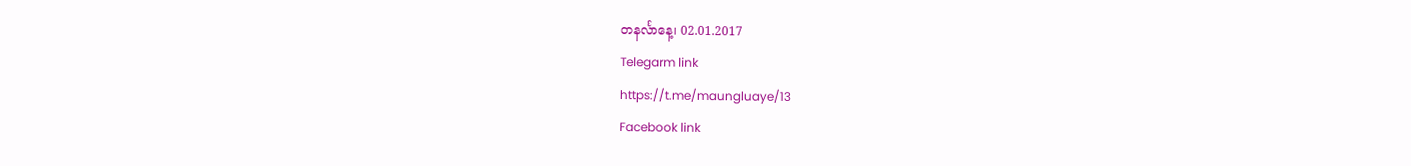တနင်္လာနေ့၊ 02.01.2017
Telegarm link
https://t.me/maungluaye/13
Facebook link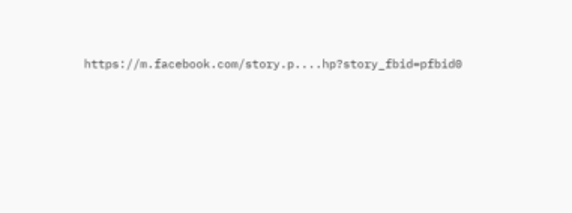https://m.facebook.com/story.p....hp?story_fbid=pfbid0